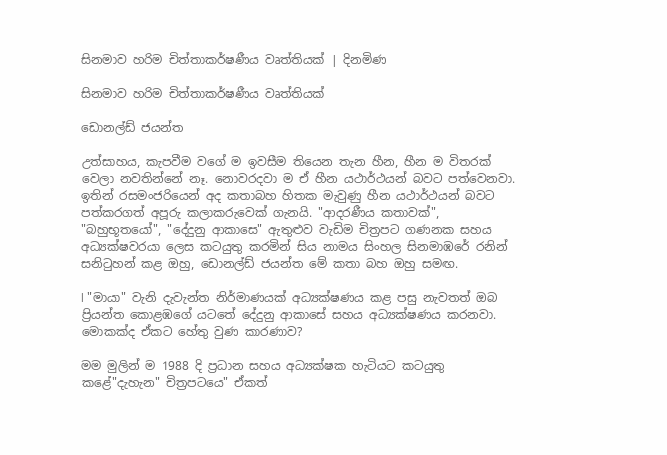සිනමාව හරිම චිත්තාකර්ෂණීය වෘත්තියක් | දිනමිණ

සිනමාව හරිම චිත්තාකර්ෂණීය වෘත්තියක්

ඩොනල්ඩ් ජයන්ත

උත්සාහය, කැපවීම වගේ ම ඉවසීම තියෙන තැන හීන, හීන ම විතරක් වෙලා නවතින්නේ නෑ. නොවරදවා ම ඒ හීන යථාර්ථයන් බවට පත්වෙනවා. ඉතින් රසමංජරියෙන් අද කතාබහ හිතක මැවුණු හීන යථාර්ථයන් බවට පත්කරගත් අපූරු කලාකරුවෙක් ගැනයි. "ආදරණීය කතාවක්", "බහුභූතයෝ", "දේදුනු ආකාසෙ" ඇතුළුව වැඩිම චිත්‍රපට ගණනක සහය අධ්‍යක්ෂවරයා ලෙස කටයුතු කරමින් සිය නාමය සිංහල සිනමාඹරේ රනින් සනිටුහන් කළ ඔහු, ඩොනල්ඩ් ජයන්ත මේ කතා බහ ඔහු සමඟ.

l "මායා" වැනි දැවැන්ත නිර්මාණයක් අධ්‍යක්ෂණය කළ පසු නැවතත් ඔබ ප්‍රියන්ත කොළඹගේ යටතේ දේදුනු ආකාසේ සහය අධ්‍යක්ෂණය කරනවා. මොකක්ද ඒකට හේතු වුණ කාරණාව?

මම මුලින් ම 1988 දි ප්‍රධාන සහය අධ්‍යක්ෂක හැටියට කටයුතු කළේ"දැහැන" චිත්‍රපටයෙ" ඒකත්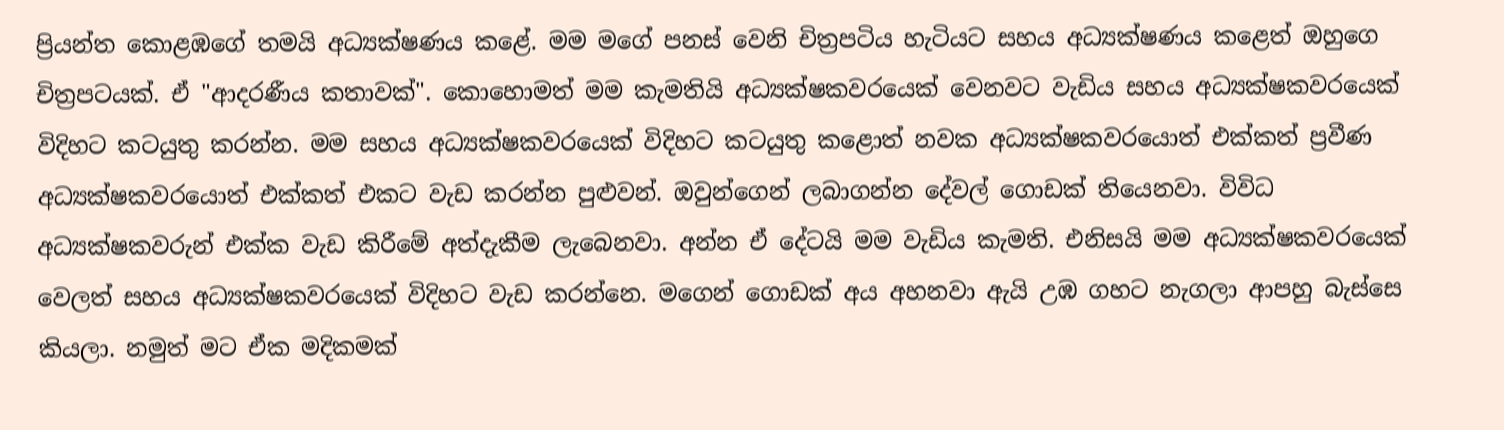ප්‍රියන්ත කොළඹගේ තමයි අධ්‍යක්ෂණය කළේ. මම මගේ පනස් වෙනි චිත්‍රපටිය හැටියට සහය අධ්‍යක්ෂණය කළෙත් ඔහුගෙ චිත්‍රපටයක්. ඒ "ආදරණීය කතාවක්". කොහොමත් මම කැමතියි අධ්‍යක්ෂකවරයෙක් වෙනවට වැඩිය සහය අධ්‍යක්ෂකවරයෙක් විදිහට කටයුතු කරන්න. මම සහය අධ්‍යක්ෂකවරයෙක් විදිහට කටයුතු කළොත් නවක අධ්‍යක්ෂකවරයොත් එක්කත් ප්‍රවීණ අධ්‍යක්ෂකවරයොත් එක්කත් එකට වැඩ කරන්න පුළුවන්. ඔවුන්ගෙන් ලබාගන්න දේවල් ගොඩක් තියෙනවා. විවිධ අධ්‍යක්ෂකවරුන් එක්ක වැඩ කිරීමේ අත්දැකීම ලැබෙනවා. අන්න ඒ දේටයි මම වැඩිය කැමති. එනිසයි මම අධ්‍යක්ෂකවරයෙක් වෙලත් සහය අධ්‍යක්ෂකවරයෙක් විදිහට වැඩ කරන්නෙ. මගෙන් ගොඩක් අය අහනවා ඇයි උඹ ගහට නැගලා ආපහු බැස්සෙ කියලා. නමුත් මට ඒක මදිකමක්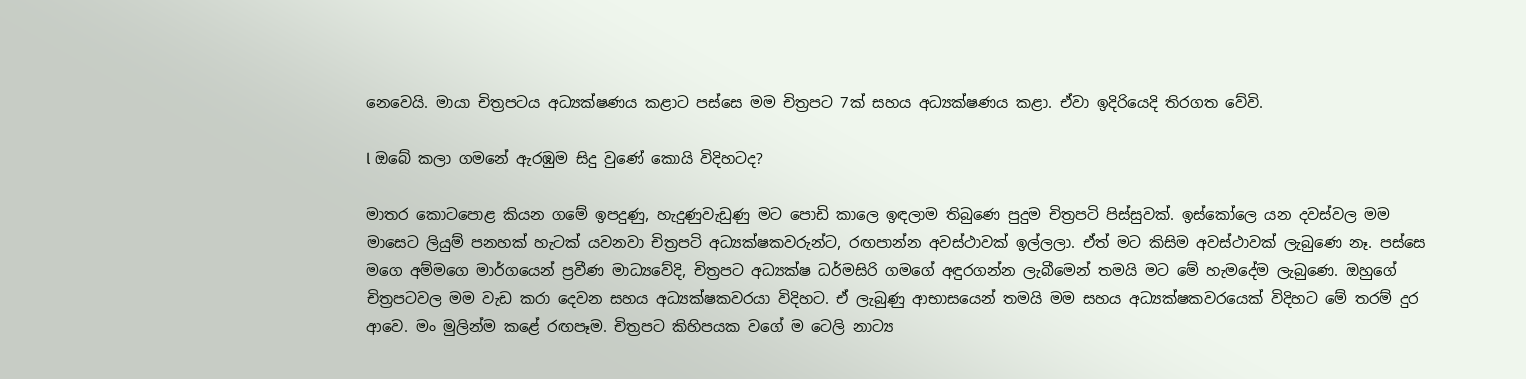නෙවෙයි. මායා චිත්‍රපටය අධ්‍යක්ෂණය කළාට පස්සෙ මම චිත්‍රපට 7ක් සහය අධ්‍යක්ෂණය කළා. ඒවා ඉදිරියෙදි තිරගත වේවි.

l ඔබේ කලා ගමනේ ඇරඹුම සිදු වුණේ කොයි විදිහටද?

මාතර කොටපොළ කියන ගමේ ඉපදුණු, හැදුණුවැඩුණු මට පොඩි කාලෙ ඉඳලාම තිබුණෙ පුදුම චිත්‍රපටි පිස්සුවක්. ඉස්කෝලෙ යන දවස්වල මම මාසෙට ලියුම් පනහක් හැටක් යවනවා චිත්‍රපටි අධ්‍යක්ෂකවරුන්ට, රඟපාන්න අවස්ථාවක් ඉල්ලලා. ඒත් මට කිසිම අවස්ථාවක් ලැබුණෙ නෑ. පස්සෙ මගෙ අම්මගෙ මාර්ගයෙන් ප්‍රවීණ මාධ්‍යවේදි, චිත්‍රපට අධ්‍යක්ෂ ධර්මසිරි ගමගේ අඳුරගන්න ලැබීමෙන් තමයි මට මේ හැමදේම ලැබුණෙ. ඔහුගේ චිත්‍රපටවල මම වැඩ කරා දෙවන සහය අධ්‍යක්ෂකවරයා විදිහට. ඒ ලැබුණු ආභාසයෙන් තමයි මම සහය අධ්‍යක්ෂකවරයෙක් විදිහට මේ තරම් දුර ආවෙ. මං මුලින්ම කළේ රඟපෑම. චිත්‍රපට කිහිපයක වගේ ම ටෙලි නාට්‍ය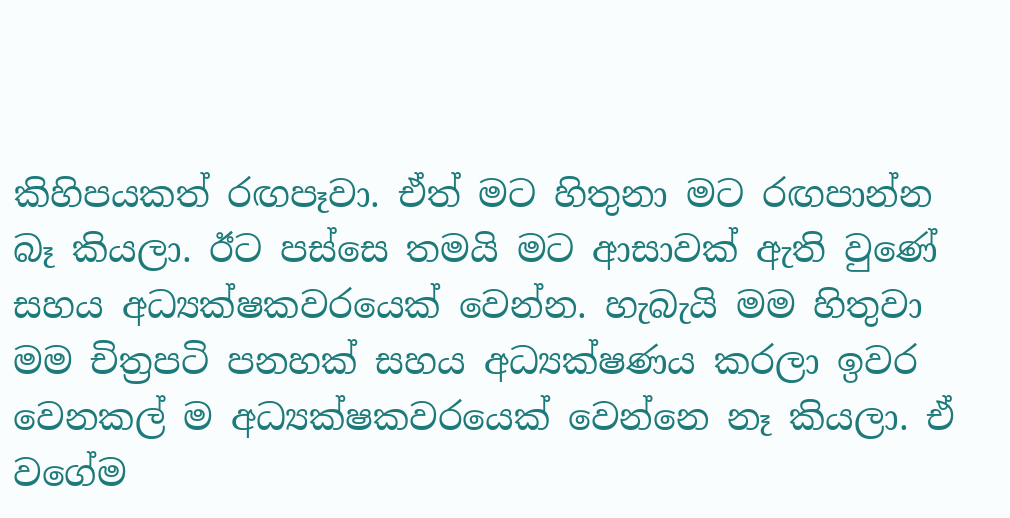කිහිපයකත් රඟපෑවා. ඒත් මට හිතුනා මට රඟපාන්න බෑ කියලා. ඊට පස්සෙ තමයි මට ආසාවක් ඇති වුණේ සහය අධ්‍යක්ෂකවරයෙක් වෙන්න. හැබැයි මම හිතුවා මම චිත්‍රපටි පනහක් සහය අධ්‍යක්ෂණය කරලා ඉවර වෙනකල් ම අධ්‍යක්ෂකවරයෙක් වෙන්නෙ නෑ කියලා. ඒ වගේම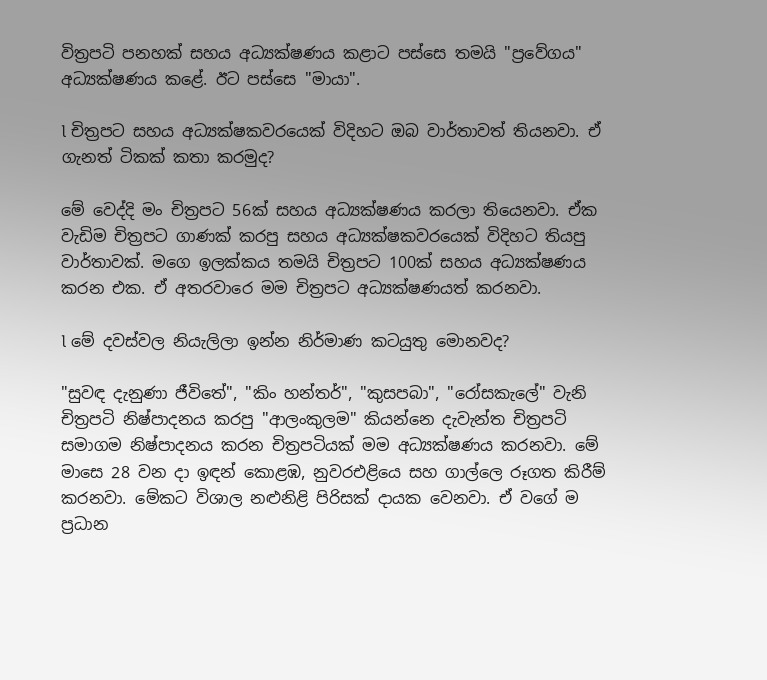විත්‍රපටි පනහක් සහය අධ්‍යක්ෂණය කළාට පස්සෙ තමයි "ප්‍රවේගය" අධ්‍යක්ෂණය කළේ. ඊට පස්සෙ "මායා".

l චිත්‍රපට සහය අධ්‍යක්ෂකවරයෙක් විදිහට ඔබ වාර්තාවත් තියනවා. ඒ ගැනත් ටිකක් කතා කරමුද?

මේ වෙද්දි මං චිත්‍රපට 56ක් සහය අධ්‍යක්ෂණය කරලා තියෙනවා. ඒක වැඩිම චිත්‍රපට ගාණක් කරපු සහය අධ්‍යක්ෂකවරයෙක් විදිහට තියපු වාර්තාවක්. මගෙ ඉලක්කය තමයි චිත්‍රපට 100ක් සහය අධ්‍යක්ෂණය කරන එක. ඒ අතරවාරෙ මම චිත්‍රපට අධ්‍යක්ෂණයත් කරනවා.

l මේ දවස්වල නියැලිලා ඉන්න නිර්මාණ කටයුතු මොනවද?

"සුවඳ දැනුණා ජීවිතේ", "කිං හන්තර්", "කුසපබා", "රෝසකැලේ" වැනි චිත්‍රපටි නිෂ්පාදනය කරපු "ආලංකුලම" කියන්නෙ දැවැන්ත චිත්‍රපටි සමාගම නිෂ්පාදනය කරන චිත්‍රපටියක් මම අධ්‍යක්ෂණය කරනවා. මේ මාසෙ 28 වන දා ඉඳන් කොළඹ, නුවරඑළියෙ සහ ගාල්ලෙ රූගත කිරීම් කරනවා. මේකට විශාල නළුනිළි පිරිසක් දායක වෙනවා. ඒ වගේ ම ප්‍රධාන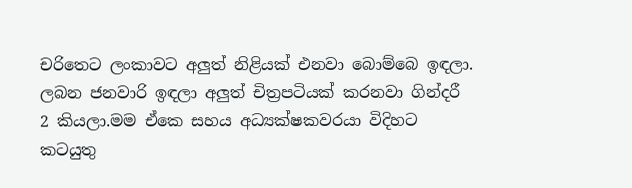චරිතෙට ලංකාවට අලුත් නිළියක් එනවා බොම්බෙ ඉඳලා. ලබන ජනවාරි ඉඳලා අලුත් චිත්‍රපටියක් කරනවා ගින්දරී 2 කියලා.මම ඒකෙ සහය අධ්‍යක්ෂකවරයා විදිහට කටයුතු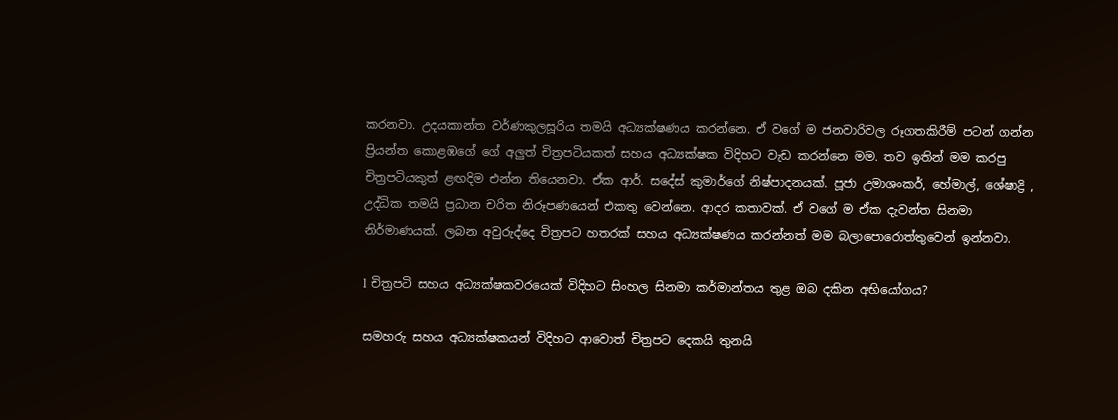කරනවා. උදයකාන්ත වර්ණකුලසූරිය තමයි අධ්‍යක්ෂණය කරන්නෙ. ඒ වගේ ම ජනවාරිවල රූගතකිරීම් පටන් ගන්න ප්‍රියන්ත කොළඹගේ ගේ අලුත් චිත්‍රපටියකත් සහය අධ්‍යක්ෂක විදිහට වැඩ කරන්නෙ මම. තව ඉතින් මම කරපු චිත්‍රපටියකුත් ළඟදිම එන්න තියෙනවා. ඒක ආර්. සදේස් කුමාර්ගේ නිෂ්පාදනයක්. පූජා උමාශංකර්, හේමාල්, ශේෂාද්‍රි , උද්ධික තමයි ප්‍රධාන චරිත නිරූපණයෙන් එකතු වෙන්නෙ. ආදර කතාවක්. ඒ වගේ ම ඒක දැවන්ත සිනමා නිර්මාණයක්. ලබන අවුරුද්දෙ චිත්‍රපට හතරක් සහය අධ්‍යක්ෂණය කරන්නත් මම බලාපොරොත්තුවෙන් ඉන්නවා.

l චිත්‍රපටි සහය අධ්‍යක්ෂකවරයෙක් විදිහට සිංහල සිනමා කර්මාන්තය තුළ ඔබ දකින අභියෝගය?

සමහරු සහය අධ්‍යක්ෂකයන් විදිහට ආවොත් චිත්‍රපට දෙකයි තුනයි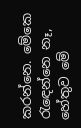කරන්නෙ. මේකෙ රැඳෙන්නෙ නෑ, හේතුව මේ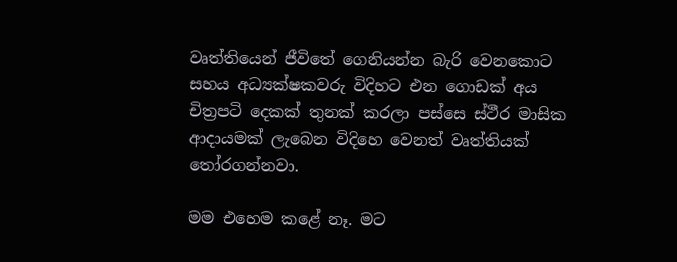වෘත්තියෙන් ජීවිතේ ගෙනියන්න බැරි වෙනකොට සහය අධ්‍යක්ෂකවරු විදිහට එන ගොඩක් අය චිත්‍රපටි දෙකක් තුනක් කරලා පස්සෙ ස්ථීර මාසික ආදායමක් ලැබෙන විදිහෙ වෙනත් වෘත්තියක් තෝරගන්නවා.

මම එහෙම කළේ නෑ. මට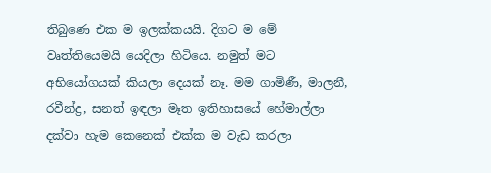තිබුණෙ එක ම ඉලක්කයයි. දිගට ම මේ වෘත්තියෙමයි යෙදිලා හිටියෙ. නමුත් මට අභියෝගයක් කියලා දෙයක් නෑ. මම ගාමිණී, මාලනී, රවීන්ද්‍ර, සනත් ඉඳලා මෑත ඉතිහාසයේ හේමාල්ලා දක්වා හැම කෙනෙක් එක්ක ම වැඩ කරලා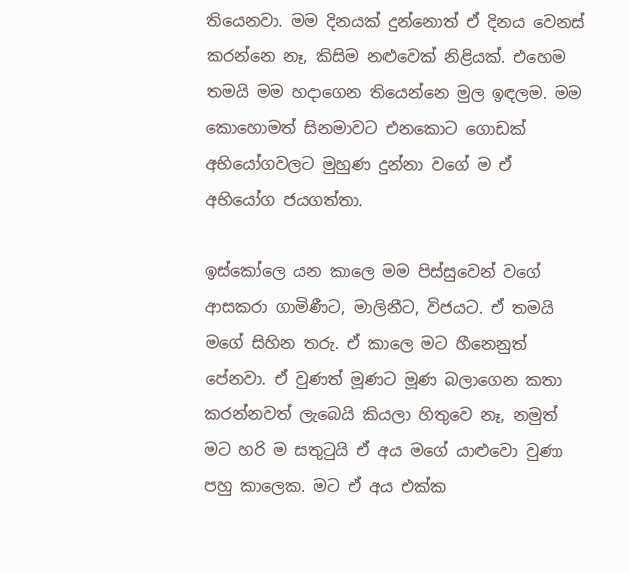තියෙනවා. මම දිනයක් දුන්නොත් ඒ දිනය වෙනස් කරන්නෙ නෑ, කිසිම නළුවෙක් නිළියක්. එහෙම තමයි මම හදාගෙන තියෙන්නෙ මුල ඉඳලම. මම කොහොමත් සිනමාවට එනකොට ගොඩක් අභියෝගවලට මුහුණ දුන්නා වගේ ම ඒ අභියෝග ජයගත්තා.

ඉස්කෝලෙ යන කාලෙ මම පිස්සුවෙන් වගේ ආසකරා ගාමිණීට, මාලිනීට, විජයට. ඒ තමයි මගේ සිහින තරු. ඒ කාලෙ මට හීනෙනුත් පේනවා. ඒ වුණත් මූණට මූණ බලාගෙන කතා කරන්නවත් ලැබෙයි කියලා හිතුවෙ නෑ, නමුත් මට හරි ම සතුටුයි ඒ අය මගේ යාළුවො වුණා පහු කාලෙක. මට ඒ අය එක්ක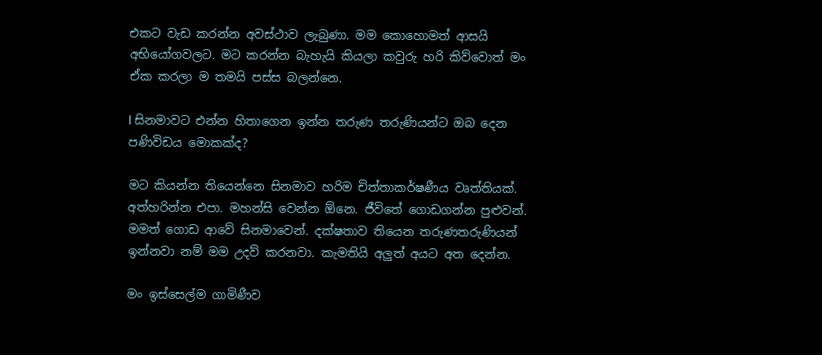එකට වැඩ කරන්න අවස්ථාව ලැබුණා. මම කොහොමත් ආසයි අභියෝගවලට. මට කරන්න බැහැයි කියලා කවුරු හරි කිව්වොත් මං ඒක කරලා ම තමයි පස්ස බලන්නෙ.

l සිනමාවට එන්න හිතාගෙන ඉන්න තරුණ තරුණියන්ට ඔබ දෙන පණිවිඩය මොකක්ද?

මට කියන්න තියෙන්නෙ සිනමාව හරිම චිත්තාකර්ෂණීය වෘත්තියක්. අත්හරින්න එපා. මහන්සි වෙන්න ඕනෙ. ජීවිතේ ගොඩගන්න පුළුවන්. මමත් ගොඩ ආවේ සිනමාවෙන්. දක්ෂතාව තියෙන තරුණතරුණියන් ඉන්නවා නම් මම උදව් කරනවා. කැමතියි අලුත් අයට අත දෙන්න.

මං ඉස්සෙල්ම ගාමිණීව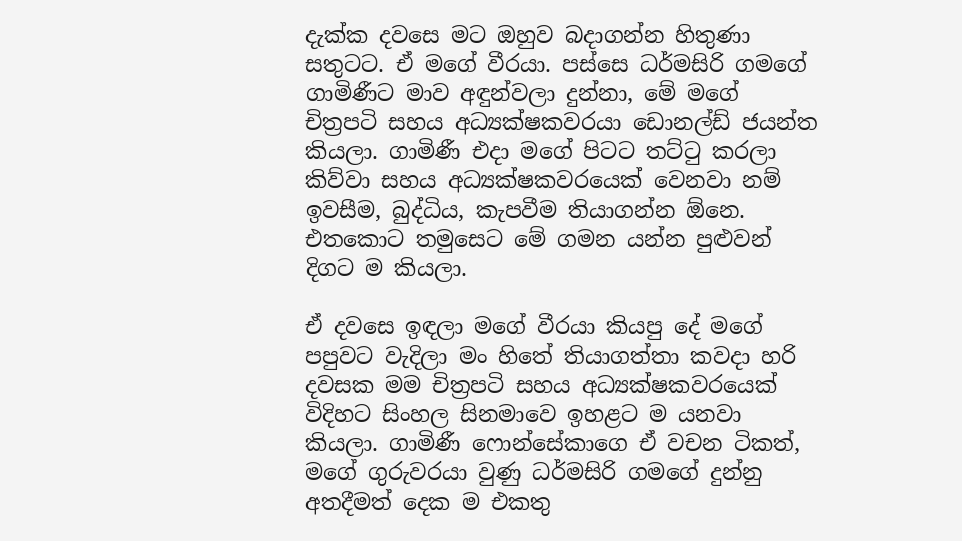දැක්ක දවසෙ මට ඔහුව බදාගන්න හිතුණා සතුටට. ඒ මගේ වීරයා. පස්සෙ ධර්මසිරි ගමගේ ගාමිණීට මාව අඳුන්වලා දුන්නා, මේ මගේ චිත්‍රපටි සහය අධ්‍යක්ෂකවරයා ඩොනල්ඩ් ජයන්ත කියලා. ගාමිණී එදා මගේ පිටට තට්ටු කරලා කිව්වා සහය අධ්‍යක්ෂකවරයෙක් වෙනවා නම් ඉවසීම, බුද්ධිය, කැපවීම තියාගන්න ඕනෙ. එතකොට තමුසෙට මේ ගමන යන්න පුළුවන් දිගට ම කියලා.

ඒ දවසෙ ඉඳලා මගේ වීරයා කියපු දේ මගේ පපුවට වැදිලා මං හිතේ තියාගත්තා කවදා හරි දවසක මම චිත්‍රපටි සහය අධ්‍යක්ෂකවරයෙක් විදිහට සිංහල සිනමාවෙ ඉහළට ම යනවා කියලා. ගාමිණී ෆොන්සේකාගෙ ඒ වචන ටිකත්, මගේ ගුරුවරයා වුණු ධර්මසිරි ගමගේ දුන්නු අතදීමත් දෙක ම එකතු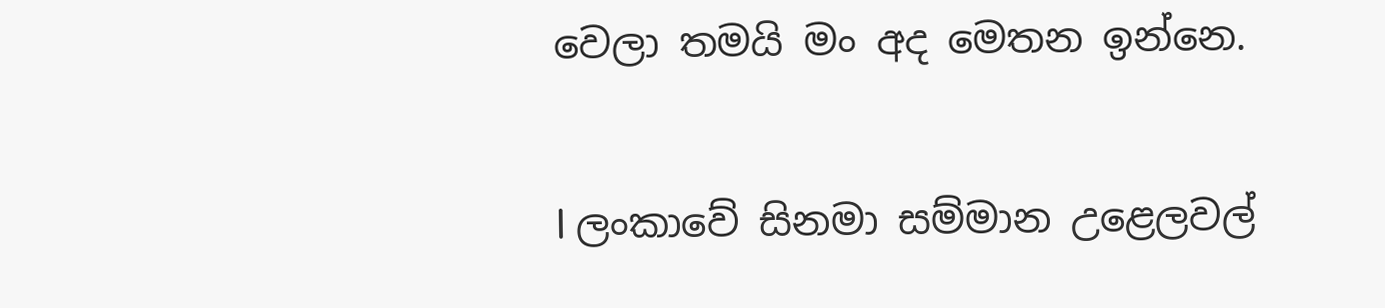වෙලා තමයි මං අද මෙතන ඉන්නෙ.

l ලංකාවේ සිනමා සම්මාන උළෙලවල්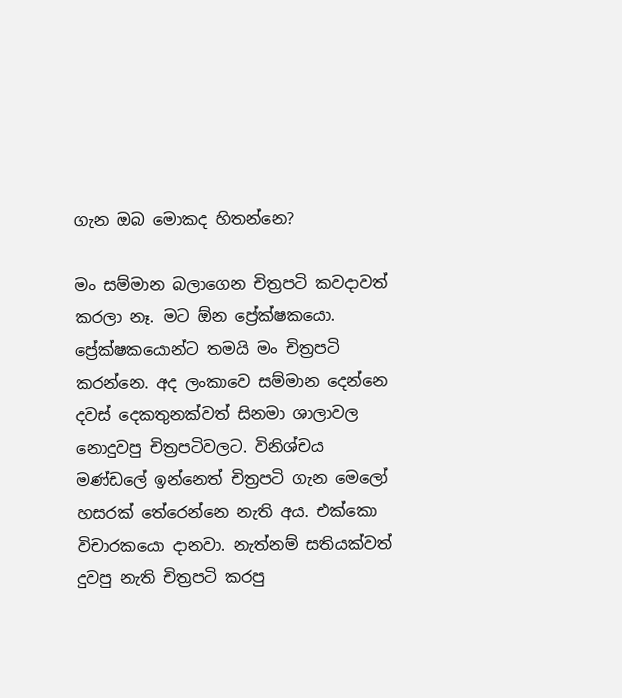ගැන ඔබ මොකද හිතන්නෙ?

මං සම්මාන බලාගෙන චිත්‍රපටි කවදාවත් කරලා නෑ. මට ඕන ප්‍රේක්ෂකයො. ප්‍රේක්ෂකයොන්ට තමයි මං චිත්‍රපටි කරන්නෙ. අද ලංකාවෙ සම්මාන දෙන්නෙ දවස් දෙකතුනක්වත් සිනමා ශාලාවල නොදුවපු චිත්‍රපටිවලට. විනිශ්චය මණ්ඩලේ ඉන්නෙත් චිත්‍රපටි ගැන මෙලෝ හසරක් තේරෙන්නෙ නැති අය. එක්කො විචාරකයො දානවා. නැත්නම් සතියක්වත් දුවපු නැති චිත්‍රපටි කරපු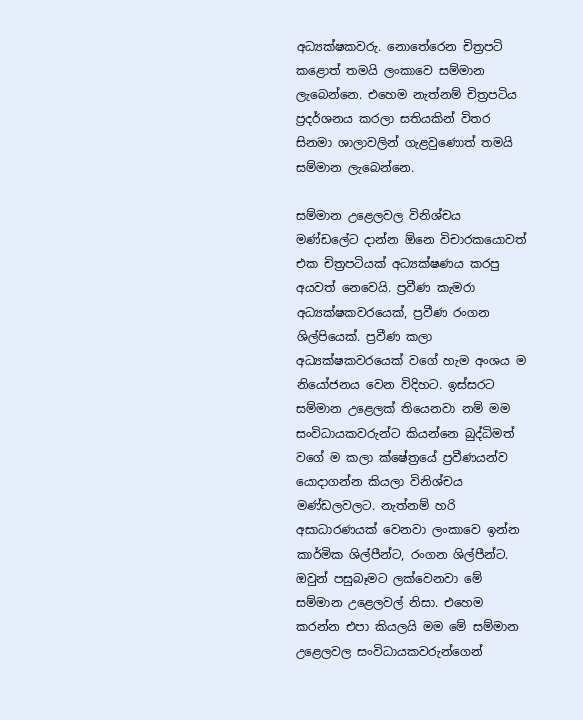අධ්‍යක්ෂකවරු. නොතේරෙන චිත්‍රපටි කළොත් තමයි ලංකාවෙ සම්මාන ලැබෙන්නෙ. එහෙම නැත්නම් චිත්‍රපටිය ප්‍රදර්ශනය කරලා සතියකින් විතර සිනමා ශාලාවලින් ගැළවුණොත් තමයි සම්මාන ලැබෙන්නෙ.

සම්මාන උළෙලවල විනිශ්චය මණ්ඩලේට දාන්න ඕනෙ විචාරකයොවත් එක චිත්‍රපටියක් අධ්‍යක්ෂණය කරපු අයවත් නෙවෙයි. ප්‍රවීණ කැමරා අධ්‍යක්ෂකවරයෙක්, ප්‍රවීණ රංගන ශිල්පියෙක්. ප්‍රවීණ කලා අධ්‍යක්ෂකවරයෙක් වගේ හැම අංශය ම නියෝජනය වෙන විදිහට. ඉස්සරට සම්මාන උළෙලක් තියෙනවා නම් මම සංවිධායකවරුන්ට කියන්නෙ බුද්ධිමත් වගේ ම කලා ක්ෂේත්‍රයේ ප්‍රවීණයන්ව යොදාගන්න කියලා විනිශ්චය මණ්ඩලවලට. නැත්නම් හරි අසාධාරණයක් වෙනවා ලංකාවෙ ඉන්න කාර්මික ශිල්පීන්ට, රංගන ශිල්පීන්ට. ඔවුන් පසුබෑමට ලක්වෙනවා මේ සම්මාන උළෙලවල් නිසා. එහෙම කරන්න එපා කියලයි මම මේ සම්මාන උළෙලවල සංවිධායකවරුන්ගෙන්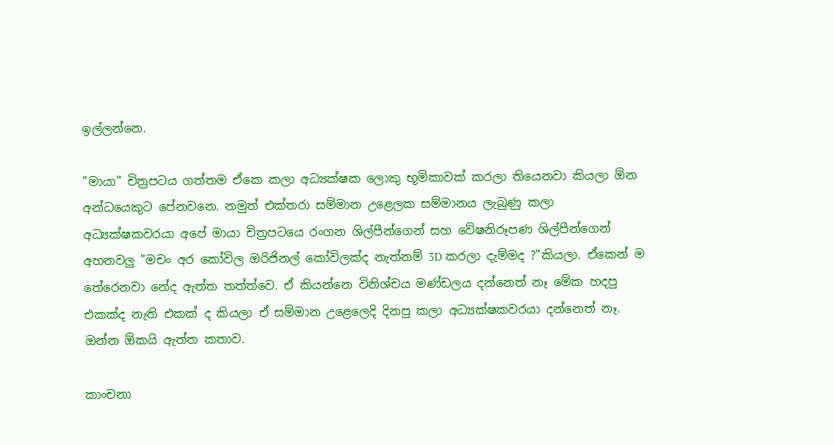ඉල්ලන්නෙ.

"මායා" චිත්‍රපටය ගත්තම ඒකෙ කලා අධ්‍යක්ෂක ලොකු භූමිකාවක් කරලා තියෙනවා කියලා ඕන අන්ධයෙකුට පේනවනෙ. නමුත් එක්තරා සම්මාන උළෙලක සම්මානය ලැබුණු කලා අධ්‍යක්ෂකවරයා අපේ මායා චිත්‍රපටයෙ රංගන ශිල්පීන්ගෙන් සහ වේෂනිරූපණ ශිල්පීන්ගෙන් අහනවලු "මචං අර කෝවිල ඔරිජිනල් කෝවිලක්ද නැත්නම් 3D කරලා දැම්මද ?"කියලා. ඒකෙන් ම තේරෙනවා නේද ඇත්ත තත්ත්වෙ. ඒ කියන්නෙ විනිශ්චය මණ්ඩලය දන්නෙත් නෑ මේක හදපු එකක්ද නැති එකක් ද කියලා ඒ සම්මාන උළෙලෙදි දිනපු කලා අධ්‍යක්ෂකවරයා දන්නෙත් නෑ. ඔන්න ඕකයි ඇත්ත කතාව.

කාංචනා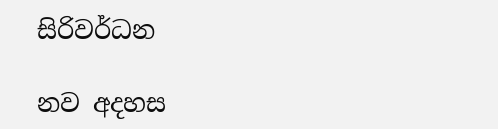සිරිවර්ධන

නව අදහස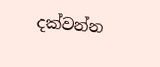දක්වන්න